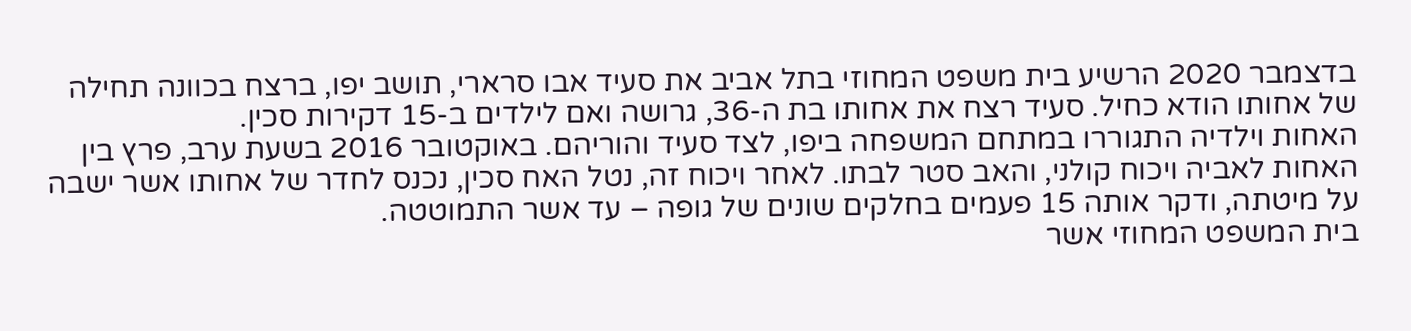בדצמבר 2020 הרשיע בית משפט המחוזי בתל אביב את סעיד אבו סרארי, תושב יפו, ברצח בכוונה תחילה של אחותו הודא כחיל. סעיד רצח את אחותו בת ה-36, גרושה ואם לילדים ב-15 דקירות סכין.
האחות וילדיה התגוררו במתחם המשפחה ביפו, לצד סעיד והוריהם. באוקטובר 2016 בשעת ערב, פרץ בין האחות לאביה ויכוח קולני, והאב סטר לבתו. לאחר ויכוח זה, נטל האח סכין, נכנס לחדר של אחותו אשר ישבה על מיטתה, ודקר אותה 15 פעמים בחלקים שונים של גופה – עד אשר התמוטטה.
בית המשפט המחוזי אשר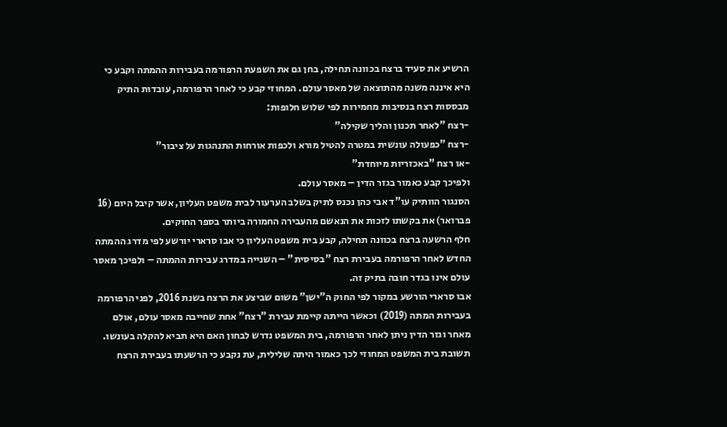הרשיע את סעיד ברצח בכוונה תחילה, בחן גם את השפעת הרפורמה בעבירות ההמתה וקבע כי היא איננה משנה מהתוצאה של מאסר עולם. המחוזי קבע כי לאחר הרפורמה, עובדות התיק מבססות רצח בנסיבות מחמירות לפי שלוש חלופות:
-רצח "לאחר תכנון והליך שקילה"
-רצח "כפעולה עונשית במטרה להטיל מורא ולכפות אורחות התנהגות על ציבור"
-או רצח "באכזריות מיוחדת"
ולפיכך קבע כאמור בגזר הדין – מאסר עולם.
הסנגור הוותיק עו"ד אבי כהן נכנס לתיק בשלב הערעור לבית משפט העליון, אשר קיבל היום (16 פברואר) את בקשתו לזכות את הנאשם מהעבירה החמורה ביותר בספר החוקים.
חלף הרשעה ברצח בכוונה תחילה, קבע בית משפט העליון כי אבו סרארי יורשע לפי מדרג ההמתה החדש לאחר הרפורמה בעבירת רצח "בסיסית" – השנייה במדרג עבירות ההמתה – ולפיכך מאסר עולם אינו בגדר חובה בתיק זה.
אבו סרארי הורשע במקור לפי החוק ה"ישן" משום שביצע את הרצח בשנת 2016, לפני הרפורמה בעבירות המתה (2019) וכאשר הייתה קיימת עבירת "רצח" אחת שחייבה מאסר עולם, אולם מאחר וגזר הדין ניתן לאחר הרפורמה, בית המשפט נדרש לבחון האם היא תביא להקלה בעונשו. תשובת בית המשפט המחוזי לכך כאמור היתה שלילית, עת נקבע כי הרשעתו בעבירת הרצח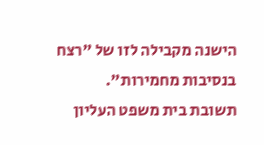הישנה מקבילה לזו של "רצח בנסיבות מחמירות".
תשובת בית משפט העליון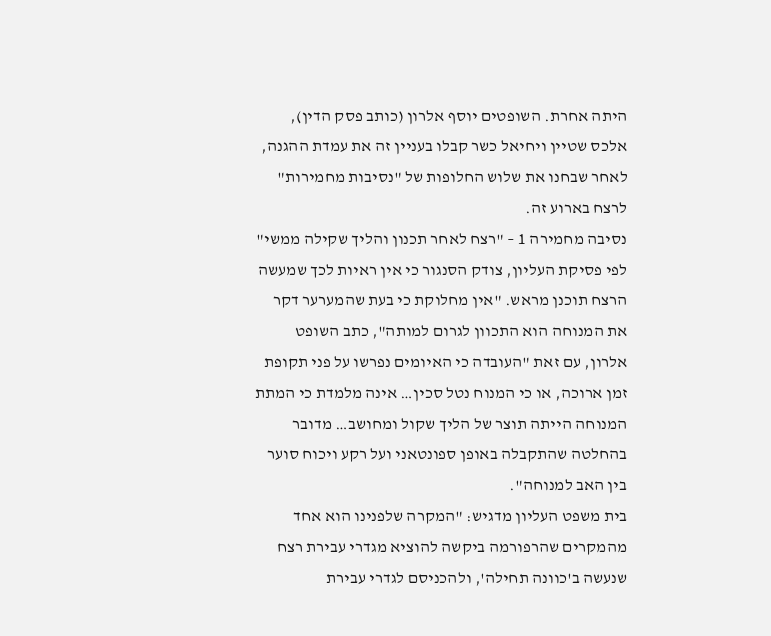היתה אחרת. השופטים יוסף אלרון (כותב פסק הדין), אלכס שטיין ויחיאל כשר קבלו בעניין זה את עמדת ההגנה, לאחר שבחנו את שלוש החלופות של "נסיבות מחמירות" לרצח בארוע זה.
נסיבה מחמירה 1 – "רצח לאחר תכנון והליך שקילה ממשי"
לפי פסיקת העליון, צודק הסנגור כי אין ראיות לכך שמעשה הרצח תוכנן מראש. "אין מחלוקת כי בעת שהמערער דקר את המנוחה הוא התכוון לגרום למותה", כתב השופט אלרון, עם זאת "העובדה כי האיומים נפרשו על פני תקופת זמן ארוכה, או כי המנוח נטל סכין… אינה מלמדת כי המתת המנוחה הייתה תוצר של הליך שקול ומחושב… מדובר בהחלטה שהתקבלה באופן ספונטאני ועל רקע ויכוח סוער בין האב למנוחה".
בית משפט העליון מדגיש: "המקרה שלפנינו הוא אחד מהמקרים שהרפורמה ביקשה להוציא מגדרי עבירת רצח שנעשה ב'כוונה תחילה', ולהכניסם לגדרי עבירת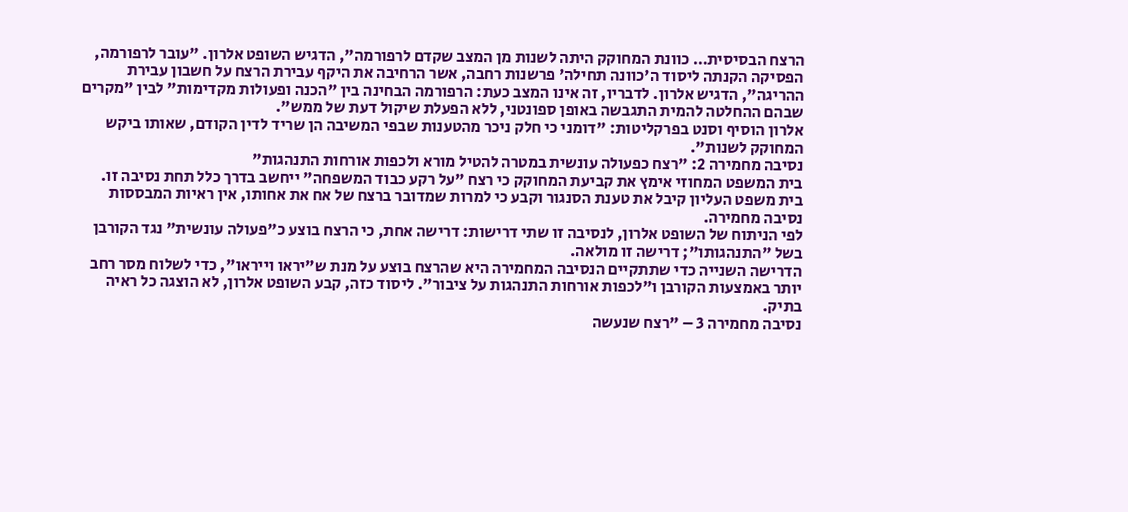הרצח הבסיסית… כוונת המחוקק היתה לשנות מן המצב שקדם לרפורמה", הדגיש השופט אלרון. "עובר לרפורמה, הפסיקה הקנתה ליסוד ה'כוונה תחילה' פרשנות רחבה, אשר הרחיבה את היקף עבירת הרצח על חשבון עבירת ההריגה", הדגיש אלרון. לדבריו, זה אינו המצב כעת: הרפורמה הבחינה בין "הכנה ופעולות מקדימות" לבין "מקרים שבהם ההחלטה להמית התגבשה באופן ספונטני, ללא הפעלת שיקול דעת של ממש".
אלרון הוסיף וסנט בפרקליטות: "דומני כי חלק ניכר מהטענות שבפי המשיבה הן שריד לדין הקודם, שאותו ביקש המחוקק לשנות".
נסיבה מחמירה 2: "רצח כפעולה עונשית במטרה להטיל מורא ולכפות אורחות התנהגות"
בית המשפט המחוזי אימץ את קביעת המחוקק כי רצח "על רקע כבוד המשפחה" ייחשב בדרך כלל תחת נסיבה זו. בית משפט העליון קיבל את טענת הסנגור וקבע כי למרות שמדובר ברצח של אח את אחותו, אין ראיות המבססות נסיבה מחמירה.
לפי הניתוח של השופט אלרון, לנסיבה זו שתי דרישות: דרישה אחת, כי הרצח בוצע כ"פעולה עונשית" נגד הקורבן בשל "התנהגותו"; דרישה זו מולאה.
הדרישה השנייה כדי שתתקיים הנסיבה המחמירה היא שהרצח בוצע על מנת ש"יראו וייראו", כדי לשלוח מסר רחב יותר באמצעות הקורבן ו"לכפות אורחות התנהגות על ציבור". ליסוד כזה, קבע השופט אלרון, לא הוצגה כל ראיה בתיק.
נסיבה מחמירה 3 – "רצח שנעשה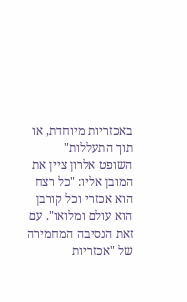באכזריות מיוחדת, או תוך התעללות"
השופט אלרון ציין את המובן אליו: "כל רצח הוא אכזרי וכל קורבן הוא עולם ומלואו". עם זאת הנסיבה המחמירה של "אכזריות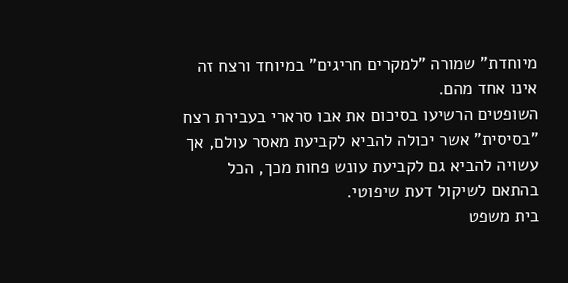מיוחדת" שמורה "למקרים חריגים" במיוחד ורצח זה אינו אחד מהם.
השופטים הרשיעו בסיכום את אבו סרארי בעבירת רצח "בסיסית" אשר יכולה להביא לקביעת מאסר עולם, אך עשויה להביא גם לקביעת עונש פחות מכך, הכל בהתאם לשיקול דעת שיפוטי.
בית משפט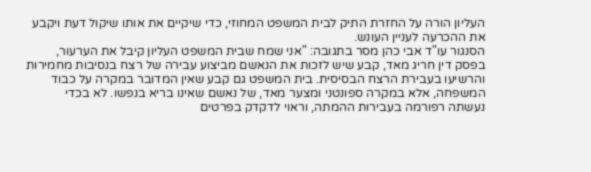העליון הורה על החזרת התיק לבית המשפט המחוזי, כדי שיקיים את אותו שיקול דעת ויקבע את ההכרעה לעניין העונש.
הסנגור עו"ד אבי כהן מסר בתגובה: "אני שמח שבית המשפט העליון קיבל את הערעור, בפסק דין חריג מאד, קבע שיש לזכות את הנאשם מביצוע עבירה של רצח בנסיבות מחמירות והרשיעו בעבירת הרצח הבסיסית. בית המשפט גם קבע שאין המדובר במקרה על כבוד המשפחה, אלא במקרה ספונטני ומצער מאד, של נאשם שאינו בריא בנפשו. לא בכדי נעשתה רפורמה בעבירות ההמתה, וראוי לדקדק בפרטים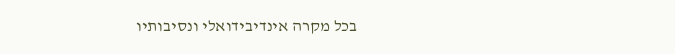בכל מקרה אינדיבידואלי ונסיבותיו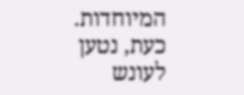המיוחדות. כעת, נטען לעונש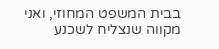בבית המשפט המחוזי, ואני מקווה שנצליח לשכנע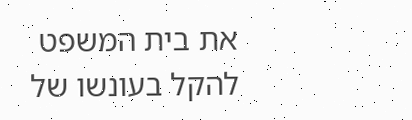את בית המשפט להקל בעונשו של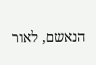הנאשם, לאור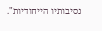נסיבותיו הייחודיות".